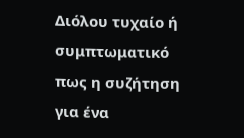Διόλου τυχαίο ή συμπτωματικό πως η συζήτηση για ένα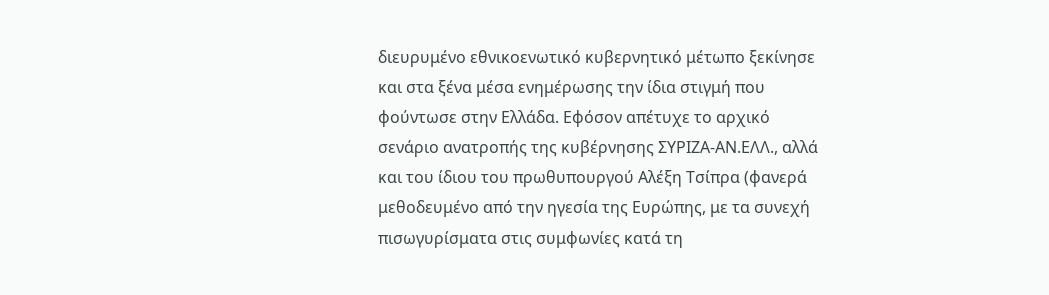διευρυμένο εθνικοενωτικό κυβερνητικό μέτωπο ξεκίνησε και στα ξένα μέσα ενημέρωσης την ίδια στιγμή που φούντωσε στην Ελλάδα. Εφόσον απέτυχε το αρχικό σενάριο ανατροπής της κυβέρνησης ΣΥΡΙΖΑ-ΑΝ.ΕΛΛ., αλλά και του ίδιου του πρωθυπουργού Αλέξη Τσίπρα (φανερά μεθοδευμένο από την ηγεσία της Ευρώπης, με τα συνεχή πισωγυρίσματα στις συμφωνίες κατά τη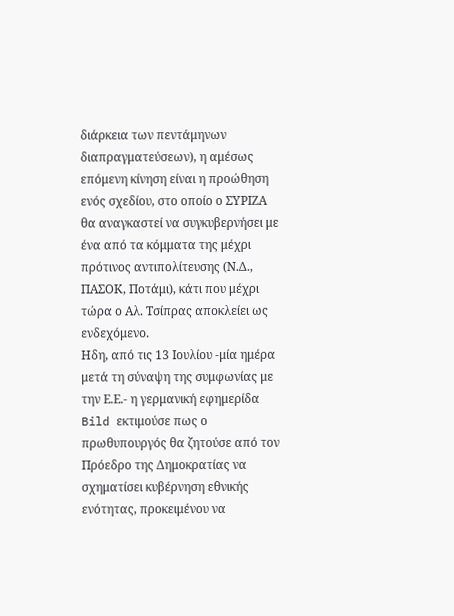διάρκεια των πεντάμηνων διαπραγματεύσεων), η αμέσως επόμενη κίνηση είναι η προώθηση ενός σχεδίου, στο οποίο ο ΣΥΡΙΖΑ θα αναγκαστεί να συγκυβερνήσει με ένα από τα κόμματα της μέχρι πρότινος αντιπολίτευσης (Ν.Δ., ΠΑΣΟΚ, Ποτάμι), κάτι που μέχρι τώρα ο Αλ. Τσίπρας αποκλείει ως ενδεχόμενο.
Ηδη, από τις 13 Ιουλίου -μία ημέρα μετά τη σύναψη της συμφωνίας με την Ε.Ε.- η γερμανική εφημερίδα Bild εκτιμούσε πως ο πρωθυπουργός θα ζητούσε από τον Πρόεδρο της Δημοκρατίας να σχηματίσει κυβέρνηση εθνικής ενότητας, προκειμένου να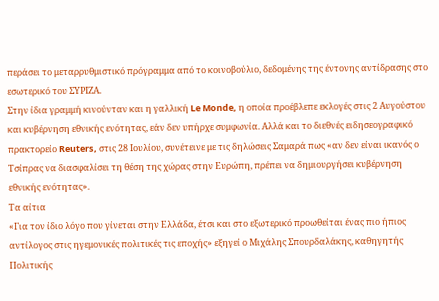περάσει το μεταρρυθμιστικό πρόγραμμα από το κοινοβούλιο, δεδομένης της έντονης αντίδρασης στο εσωτερικό του ΣΥΡΙΖΑ.
Στην ίδια γραμμή κινούνταν και η γαλλική Le Monde, η οποία προέβλεπε εκλογές στις 2 Αυγούστου και κυβέρνηση εθνικής ενότητας, εάν δεν υπήρχε συμφωνία. Αλλά και το διεθνές ειδησεογραφικό πρακτορείο Reuters, στις 28 Ιουλίου, συνέτεινε με τις δηλώσεις Σαμαρά πως «αν δεν είναι ικανός ο Τσίπρας να διασφαλίσει τη θέση της χώρας στην Ευρώπη, πρέπει να δημιουργήσει κυβέρνηση εθνικής ενότητας».
Τα αίτια
«Για τον ίδιο λόγο που γίνεται στην Ελλάδα, έτσι και στο εξωτερικό προωθείται ένας πιο ήπιος αντίλογος στις ηγεμονικές πολιτικές τις εποχής» εξηγεί ο Μιχάλης Σπουρδαλάκης, καθηγητής Πολιτικής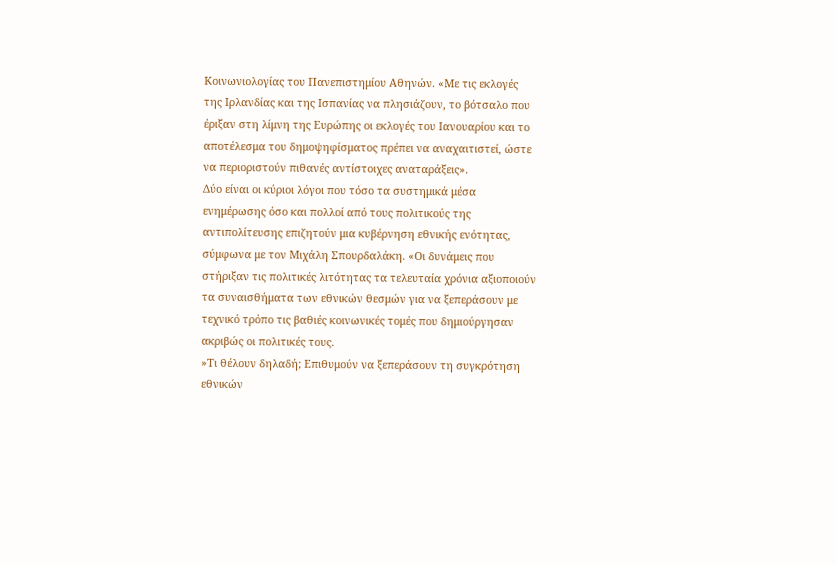Κοινωνιολογίας του Πανεπιστημίου Αθηνών. «Με τις εκλογές της Ιρλανδίας και της Ισπανίας να πλησιάζουν, το βότσαλο που έριξαν στη λίμνη της Ευρώπης οι εκλογές του Ιανουαρίου και το αποτέλεσμα του δημοψηφίσματος πρέπει να αναχαιτιστεί, ώστε να περιοριστούν πιθανές αντίστοιχες αναταράξεις».
Δύο είναι οι κύριοι λόγοι που τόσο τα συστημικά μέσα ενημέρωσης όσο και πολλοί από τους πολιτικούς της αντιπολίτευσης επιζητούν μια κυβέρνηση εθνικής ενότητας, σύμφωνα με τον Μιχάλη Σπουρδαλάκη. «Οι δυνάμεις που στήριξαν τις πολιτικές λιτότητας τα τελευταία χρόνια αξιοποιούν τα συναισθήματα των εθνικών θεσμών για να ξεπεράσουν με τεχνικό τρόπο τις βαθιές κοινωνικές τομές που δημιούργησαν ακριβώς οι πολιτικές τους.
»Τι θέλουν δηλαδή; Επιθυμούν να ξεπεράσουν τη συγκρότηση εθνικών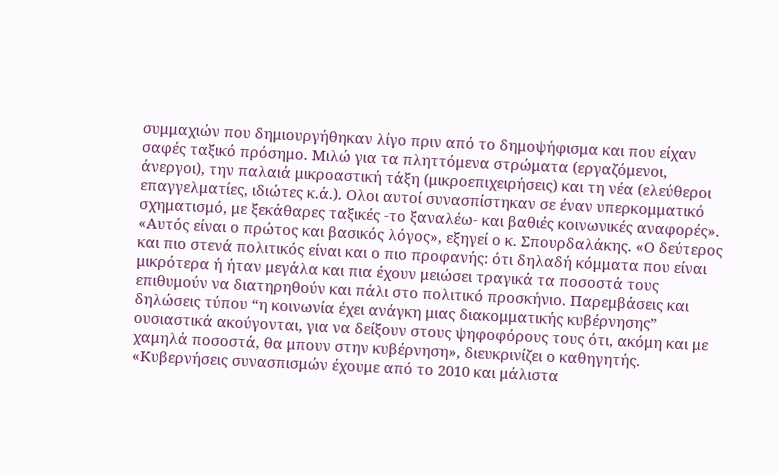συμμαχιών που δημιουργήθηκαν λίγο πριν από το δημοψήφισμα και που είχαν σαφές ταξικό πρόσημο. Μιλώ για τα πληττόμενα στρώματα (εργαζόμενοι, άνεργοι), την παλαιά μικροαστική τάξη (μικροεπιχειρήσεις) και τη νέα (ελεύθεροι επαγγελματίες, ιδιώτες κ.ά.). Ολοι αυτοί συνασπίστηκαν σε έναν υπερκομματικό σχηματισμό, με ξεκάθαρες ταξικές -το ξαναλέω- και βαθιές κοινωνικές αναφορές».
«Αυτός είναι ο πρώτος και βασικός λόγος», εξηγεί ο κ. Σπουρδαλάκης. «Ο δεύτερος και πιο στενά πολιτικός είναι και ο πιο προφανής: ότι δηλαδή κόμματα που είναι μικρότερα ή ήταν μεγάλα και πια έχουν μειώσει τραγικά τα ποσοστά τους επιθυμούν να διατηρηθούν και πάλι στο πολιτικό προσκήνιο. Παρεμβάσεις και δηλώσεις τύπου “η κοινωνία έχει ανάγκη μιας διακομματικής κυβέρνησης” ουσιαστικά ακούγονται, για να δείξουν στους ψηφοφόρους τους ότι, ακόμη και με χαμηλά ποσοστά, θα μπουν στην κυβέρνηση», διευκρινίζει ο καθηγητής.
«Κυβερνήσεις συνασπισμών έχουμε από το 2010 και μάλιστα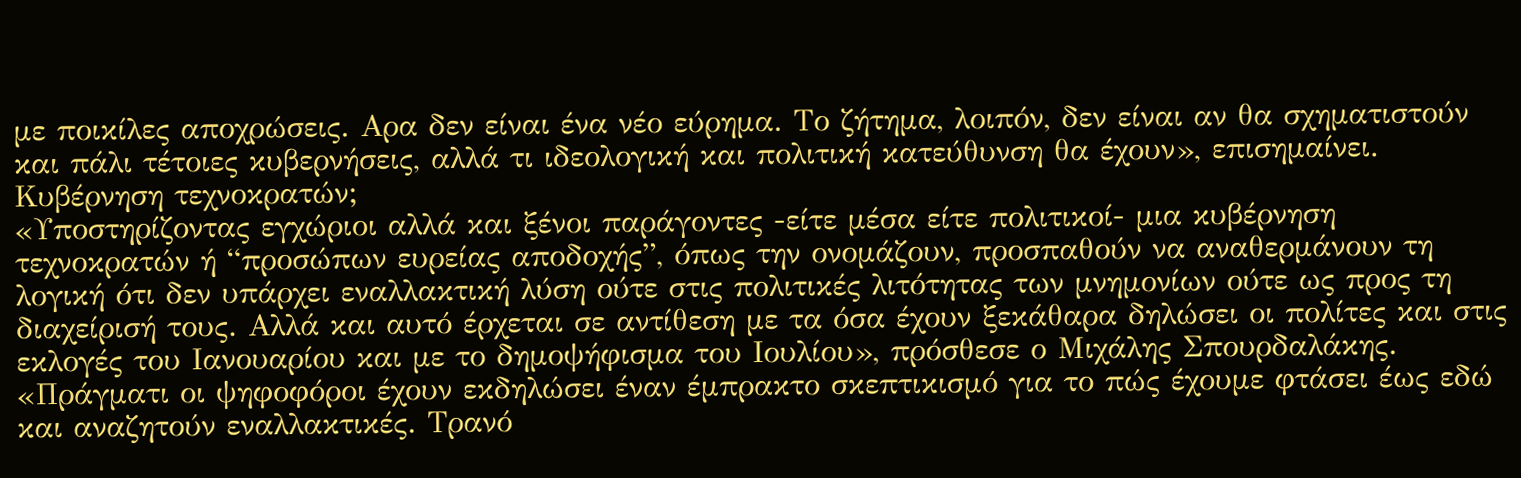με ποικίλες αποχρώσεις. Αρα δεν είναι ένα νέο εύρημα. Το ζήτημα, λοιπόν, δεν είναι αν θα σχηματιστούν και πάλι τέτοιες κυβερνήσεις, αλλά τι ιδεολογική και πολιτική κατεύθυνση θα έχουν», επισημαίνει.
Κυβέρνηση τεχνοκρατών;
«Υποστηρίζοντας εγχώριοι αλλά και ξένοι παράγοντες -είτε μέσα είτε πολιτικοί- μια κυβέρνηση τεχνοκρατών ή “προσώπων ευρείας αποδοχής”, όπως την ονομάζουν, προσπαθούν να αναθερμάνουν τη λογική ότι δεν υπάρχει εναλλακτική λύση ούτε στις πολιτικές λιτότητας των μνημονίων ούτε ως προς τη διαχείρισή τους. Αλλά και αυτό έρχεται σε αντίθεση με τα όσα έχουν ξεκάθαρα δηλώσει οι πολίτες και στις εκλογές του Ιανουαρίου και με το δημοψήφισμα του Ιουλίου», πρόσθεσε ο Μιχάλης Σπουρδαλάκης.
«Πράγματι οι ψηφοφόροι έχουν εκδηλώσει έναν έμπρακτο σκεπτικισμό για το πώς έχουμε φτάσει έως εδώ και αναζητούν εναλλακτικές. Τρανό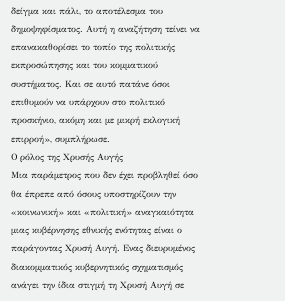δείγμα και πάλι, το αποτέλεσμα του δημοψηφίσματος. Αυτή η αναζήτηση τείνει να επανακαθορίσει το τοπίο της πολιτικής εκπροσώπησης και του κομματικού συστήματος. Και σε αυτό πατάνε όσοι επιθυμούν να υπάρχουν στο πολιτικό προσκήνιο, ακόμη και με μικρή εκλογική επιρροή», συμπλήρωσε.
Ο ρόλος της Χρυσής Αυγής
Μια παράμετρος που δεν έχει προβληθεί όσο θα έπρεπε από όσους υποστηρίζουν την «κοινωνική» και «πολιτική» αναγκαιότητα μιας κυβέρνησης εθνικής ενότητας είναι ο παράγοντας Χρυσή Αυγή. Ενας διευρυμένος διακομματικός κυβερνητικός σχηματισμός ανάγει την ίδια στιγμή τη Χρυσή Αυγή σε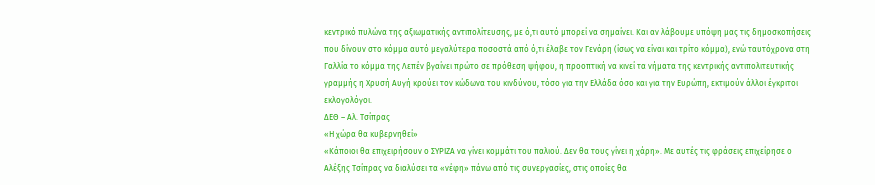κεντρικό πυλώνα της αξιωματικής αντιπολίτευσης, με ό,τι αυτό μπορεί να σημαίνει. Και αν λάβουμε υπόψη μας τις δημοσκοπήσεις που δίνουν στο κόμμα αυτό μεγαλύτερα ποσοστά από ό,τι έλαβε τον Γενάρη (ίσως να είναι και τρίτο κόμμα), ενώ ταυτόχρονα στη Γαλλία το κόμμα της Λεπέν βγαίνει πρώτο σε πρόθεση ψήφου, η προοπτική να κινεί τα νήματα της κεντρικής αντιπολιτευτικής γραμμής η Χρυσή Αυγή κρούει τον κώδωνα του κινδύνου, τόσο για την Ελλάδα όσο και για την Ευρώπη, εκτιμούν άλλοι έγκριτοι εκλογολόγοι.
ΔΕΘ – Αλ. Τσίπρας
«Η χώρα θα κυβερνηθεί»
«Κάποιοι θα επιχειρήσουν ο ΣΥΡΙΖΑ να γίνει κομμάτι του παλιού. Δεν θα τους γίνει η χάρη». Με αυτές τις φράσεις επιχείρησε ο Αλέξης Τσίπρας να διαλύσει τα «νέφη» πάνω από τις συνεργασίες, στις οποίες θα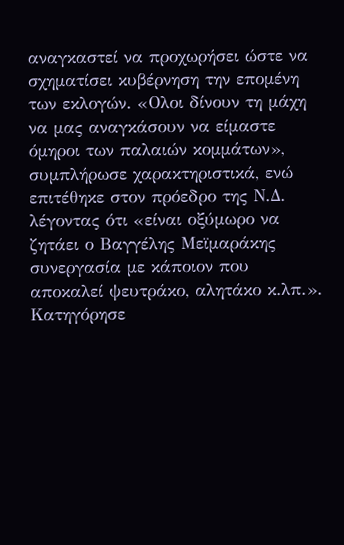αναγκαστεί να προχωρήσει ώστε να σχηματίσει κυβέρνηση την επομένη των εκλογών. «Ολοι δίνουν τη μάχη να μας αναγκάσουν να είμαστε όμηροι των παλαιών κομμάτων», συμπλήρωσε χαρακτηριστικά, ενώ επιτέθηκε στον πρόεδρο της Ν.Δ. λέγοντας ότι «είναι οξύμωρο να ζητάει ο Βαγγέλης Μεϊμαράκης συνεργασία με κάποιον που αποκαλεί ψευτράκο, αλητάκο κ.λπ.».
Κατηγόρησε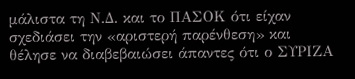μάλιστα τη Ν.Δ. και το ΠΑΣΟΚ ότι είχαν σχεδιάσει την «αριστερή παρένθεση» και θέλησε να διαβεβαιώσει άπαντες ότι ο ΣΥΡΙΖΑ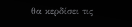θα κερδίσει τις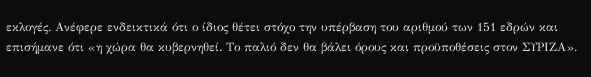εκλογές. Ανέφερε ενδεικτικά ότι ο ίδιος θέτει στόχο την υπέρβαση του αριθμού των 151 εδρών και επισήμανε ότι «η χώρα θα κυβερνηθεί. Το παλιό δεν θα βάλει όρους και προϋποθέσεις στον ΣΥΡΙΖΑ».